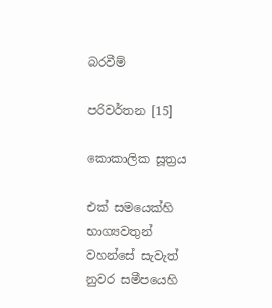බරවීම්

පරිවර්තන [15]

කොකාලික සූත්‍රය

එක් සමයෙක්හි භාග්‍යවතුන් වහන්සේ සැවැත් නුවර සමීපයෙහි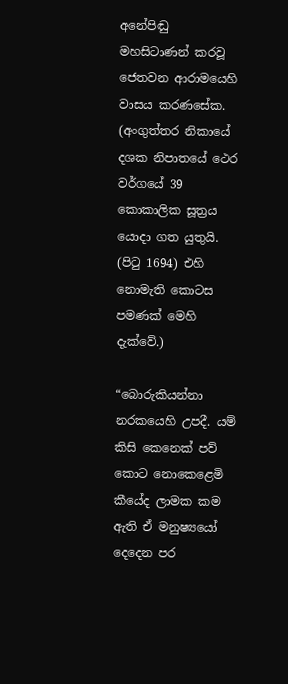අනේපිඬු මහසිටාණන් කරවූ ජෙතවන ආරාමයෙහි වාසය කරණසේක. (අංගුත්තර නිකායේ දශක නිපාතයේ ථෙර වර්ගයේ 39 කොකාලික සූත්‍රය යොදා ගත යුතුයි. (පිටු 1694) එහි නොමැති කොටස පමණක් මෙහි දැක්වේ.)

“බොරුකියන්නා නරකයෙහි උපදී. යම් කිසි කෙනෙක් පව් කොට නොකෙළෙමි කීයේද ලාමක කම ඇති ඒ මනුෂ්‍යයෝ දෙදෙන පර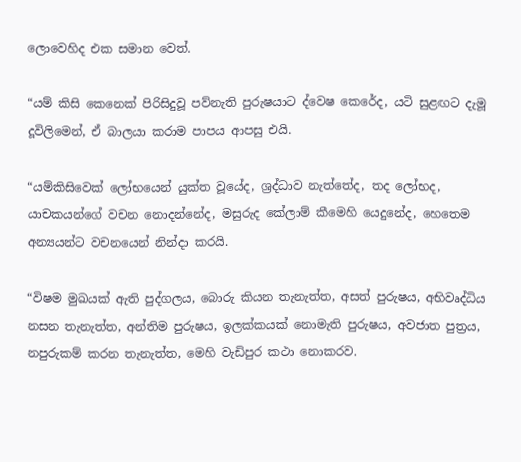ලොවෙහිද එක සමාන වෙත්.

“යම් කිසි කෙනෙක් පිරිසිදුවූ පව්නැති පුරුෂයාට ද්වෙෂ කෙරේද, යටි සුළඟට දැමූ දූවිලිමෙන්, ඒ බාලයා කරාම පාපය ආපසු එයි.

“යම්කිසිවෙක් ලෝභයෙන් යුක්ත වූයේද, ශ්‍රද්ධාව නැත්තේද, තද ලෝභද, යාචකයන්ගේ වචන නොදන්නේද, මසුරුද කේලාම් කීමෙහි යෙදුනේද, හෙතෙම අන්‍යයන්ට වචනයෙන් නින්දා කරයි.

“විෂම මුඛයක් ඇති පුද්ගලය, බොරු කියන තැනැත්ත, අසත් පුරුෂය, අභිවෘද්ධිය නසන තැනැත්ත, අන්තිම පුරුෂය, ඉලක්කයක් නොමැති පුරුෂය, අවජාත පුත්‍රය, නපුරුකම් කරන තැනැත්ත, මෙහි වැඩිපුර කථා නොකරව.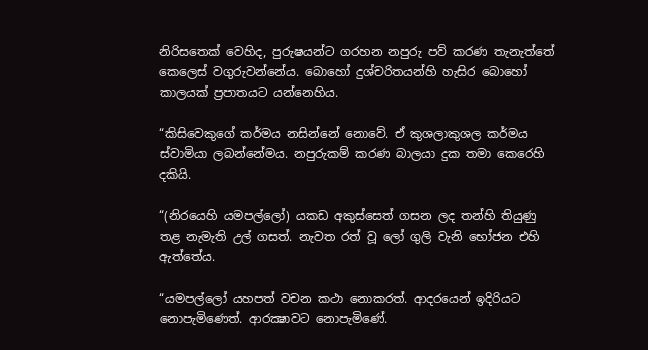නිරිසතෙක් වෙහිද, පුරුෂයන්ට ගරහන නපුරු පව් කරණ තැනැත්තේ කෙලෙස් වගුරුවන්නේය. බොහෝ දුශ්චරිතයන්හි හැසිර බොහෝ කාලයක් ප්‍රපාතයට යන්නෙහිය.

“කිසිවෙකුගේ කර්මය නසින්නේ නොවේ. ඒ කුශලාකුශල කර්මය ස්වාමියා ලබන්නේමය. නපුරුකම් කරණ බාලයා දුක තමා කෙරෙහි දකියි.

“(නිරයෙහි යමපල්ලෝ) යකඩ අකුස්සෙත් ගසන ලද තන්හි තියුණු තළ නැමැති උල් ගසත්. නැවත රත් වූ ලෝ ගුලි වැනි භෝජන එහි ඇත්තේය.

“යමපල්ලෝ යහපත් වචන කථා නොකරත්. ආදරයෙන් ඉදිරියට නොපැමිණෙත්. ආරක්‍ෂාවට නොපැමිණේ.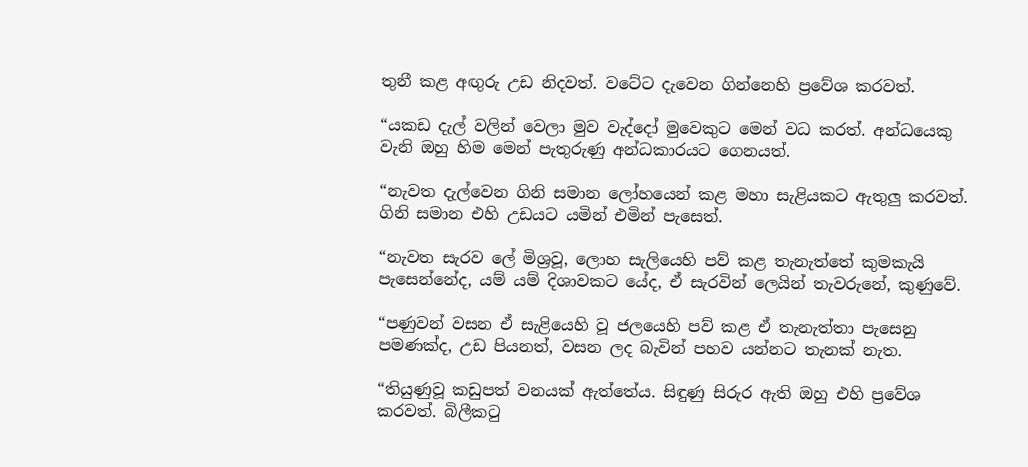තුනී කළ අඟුරු උඩ නිදවත්. වටේට දැවෙන ගින්නෙහි ප්‍රවේශ කරවත්.

“යකඩ දැල් වලින් වෙලා මුව වැද්දෝ මුවෙකුට මෙන් වධ කරත්. අන්ධයෙකු වැනි ඔහු හිම මෙන් පැතුරුණු අන්ධකාරයට ගෙනයත්.

“නැවත දැල්වෙන ගිනි සමාන ලෝහයෙන් කළ මහා සැළියකට ඇතුලු කරවත්. ගිනි සමාන එහි උඩයට යමින් එමින් පැසෙත්.

“නැවත සැරව ලේ මිශ්‍රවූ, ලොහ සැලියෙහි පව් කළ තැනැත්තේ කුමකැයි පැසෙන්නේද, යම් යම් දිශාවකට යේද, ඒ සැරවින් ලෙයින් තැවරුනේ, කුණුවේ.

“පණුවන් වසන ඒ සැළියෙහි වූ ජලයෙහි පව් කළ ඒ තැනැත්තා පැසෙනු පමණක්ද, උඩ පියනත්, වසන ලද බැවින් පහව යන්නට තැනක් නැත.

“තියුණුවූ කඩුපත් වනයක් ඇත්තේය. සිඳුණු සිරුර ඇති ඔහු එහි ප්‍රවේශ කරවත්. බිලීකටු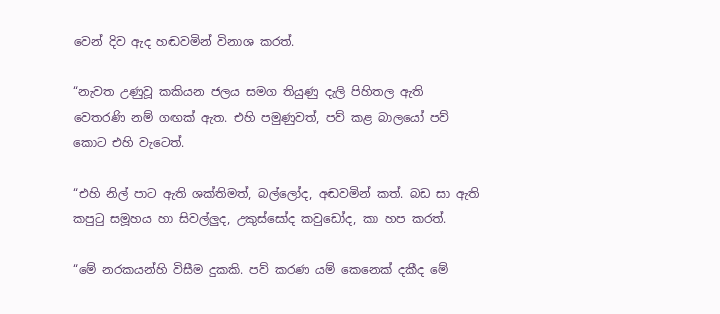වෙන් දිව ඇද හඬවමින් විනාශ කරත්.

“නැවත උණුවූ කකියන ජලය සමග තියුණු දැලි පිහිතල ඇති වෙතරණි නම් ගඟක් ඇත. එහි පමුණුවත්, පව් කළ බාලයෝ පව් කොට එහි වැටෙත්.

“එහි නිල් පාට ඇති ශක්තිමත්, බල්ලෝද, අඬවමින් කත්. බඩ සා ඇති කපුටු සමූහය හා සිවල්ලුද, උකුස්සෝද කවුඩෝද, කා හප කරත්.

“මේ නරකයන්හි විසීම දුකකි. පව් කරණ යම් කෙනෙක් දකීද මේ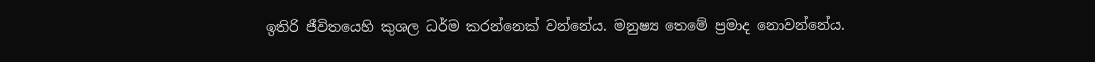ඉතිරි ජීවිතයෙහි කුශල ධර්ම කරන්නෙක් වන්නේය. මනුෂ්‍ය තෙමේ ප්‍රමාද නොවන්නේය.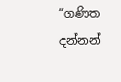“ගණිත දන්නන්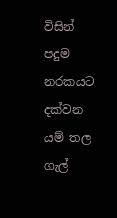විසින් පදුම නරකයට දක්වන යම් තල ගැල්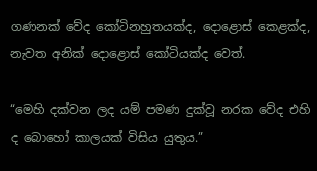ගණනක් වේද කෝටිනහුතයක්ද, දොළොස් කෙළක්ද, නැවත අනික් දොළොස් කෝටියක්ද වෙත්.

“මෙහි දක්වන ලද යම් පමණ දුක්වූ නරක වේද එහි ද බොහෝ කාලයක් විසිය යුතුය.”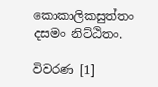කොකාලිකසුත්තං දසමං නිට්ඨිතං.

විවරණ [1]